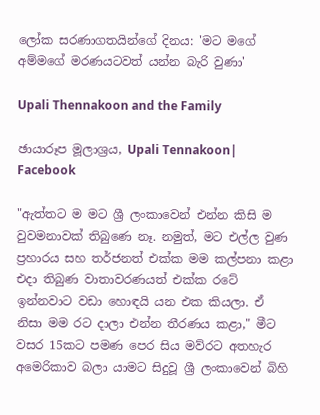ලෝක සරණාගතයින්ගේ දිනය: 'මට මගේ අම්මගේ මරණයටවත් යන්න බැරි වුණා'

Upali Thennakoon and the Family

ඡායාරූප මූලාශ්‍රය, Upali Tennakoon| Facebook

"ඇත්තට ම මට ශ්‍රී ලංකාවෙන් එන්න කිසි ම වුවමනාවක් තිබුණෙ නෑ. නමුත්, මට එල්ල වුණ ප්‍රහාරය සහ තර්ජනත් එක්ක මම කල්පනා කළා එදා තිබුණ වාතාවරණයත් එක්ක රටේ ඉන්නවාට වඩා හොඳයි යන එක කියලා. ඒ නිසා මම රට දාලා එන්න තීරණය කළා," මීට වසර 15කට පමණ පෙර සිය මව්රට අතහැර අමෙරිකාව බලා යාමට සිදුවූ ශ්‍රී ලංකාවෙන් බිහි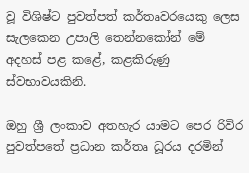වූ විශිෂ්ට පුවත්පත් කර්තෘවරයෙකු ලෙස සැලකෙන උපාලි තෙන්නකෝන් මේ අදහස් පළ කළේ, කළකිරුණු ස්වභාවයකිනි.

ඔහු ශ්‍රී ලංකාව අතහැර යාමට පෙර රිවිර පුවත්පතේ ප්‍රධාන කර්තෘ ධූරය දරමින්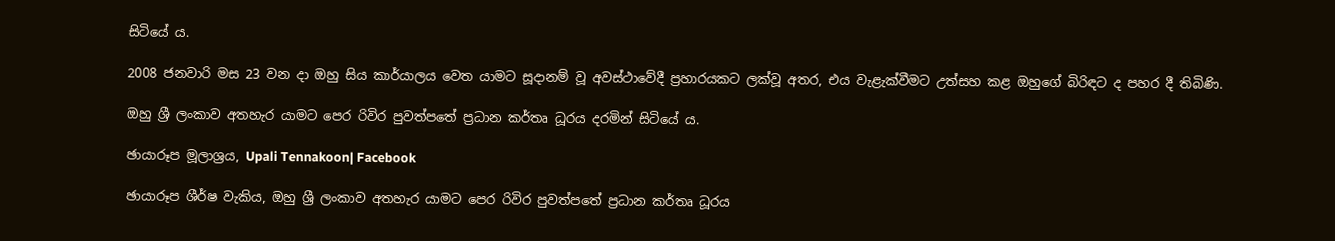සිටියේ ය.

2008 ජනවාරි මස 23 වන දා ඔහු සිය කාර්යාලය වෙත යාමට සූදානම් වූ අවස්ථාවේදී ප්‍රහාරයකට ලක්වූ අතර, එය වැළැක්වීමට උත්සහ කළ ඔහුගේ බිරිඳට ද පහර දී තිබිණි.

ඔහු ශ්‍රී ලංකාව අතහැර යාමට පෙර රිවිර පුවත්පතේ ප්‍රධාන කර්තෘ ධූරය දරමින් සිටියේ ය.

ඡායාරූප මූලාශ්‍රය, Upali Tennakoon| Facebook

ඡායාරූප ශීර්ෂ වැකිය, ඔහු ශ්‍රී ලංකාව අතහැර යාමට පෙර රිවිර පුවත්පතේ ප්‍රධාන කර්තෘ ධූරය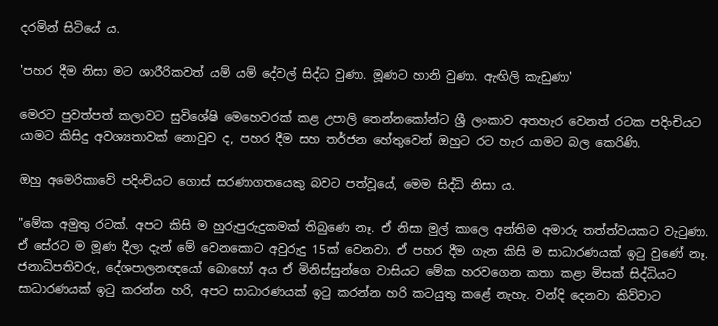දරමින් සිටියේ ය.

'පහර දීම නිසා මට ශාරීරිකවත් යම් යම් දේවල් සිද්ධ වුණා. මූණට හානි වුණා. ඇඟිලි කැඩුණා'

මෙරට පුවත්පත් කලාවට සුවිශේෂි මෙහෙවරක් කළ උපාලි තෙන්නකෝන්ට ශ්‍රී ලංකාව අතහැර වෙනත් රටක පදිංචියට යාමට කිසිදු අවශ්‍යතාවක් නොවුව ද, පහර දීම සහ තර්ජන හේතුවෙන් ඔහුට රට හැර යාමට බල කෙරිණි.

ඔහු අමෙරිකාවේ පදිංචියට ගොස් සරණාගතයෙකු බවට පත්වූයේ, මෙම සිද්ධි නිසා ය.

"මේක අමුතු රටක්. අපට කිසි ම හුරුපුරුදුකමක් තිබුණෙ නෑ. ඒ නිසා මුල් කාලෙ අන්තිම අමාරු තත්ත්වයකට වැටුණා. ඒ සේරට ම මූණ දීලා දැන් මේ වෙනකොට අවුරුදු 15ක් වෙනවා. ඒ පහර දීම ගැන කිසි ම සාධාරණයක් ඉටු වුණේ නෑ. ජනාධිපතිවරු, දේශපාලනඥයෝ බොහෝ අය ඒ මිනිස්සුන්ගෙ වාසියට මේක හරවගෙන කතා කළා මිසක් සිද්ධියට සාධාරණයක් ඉටු කරන්න හරි, අපට සාධාරණයක් ඉටු කරන්න හරි කටයුතු කළේ නැහැ. වන්දි දෙනවා කිව්වාට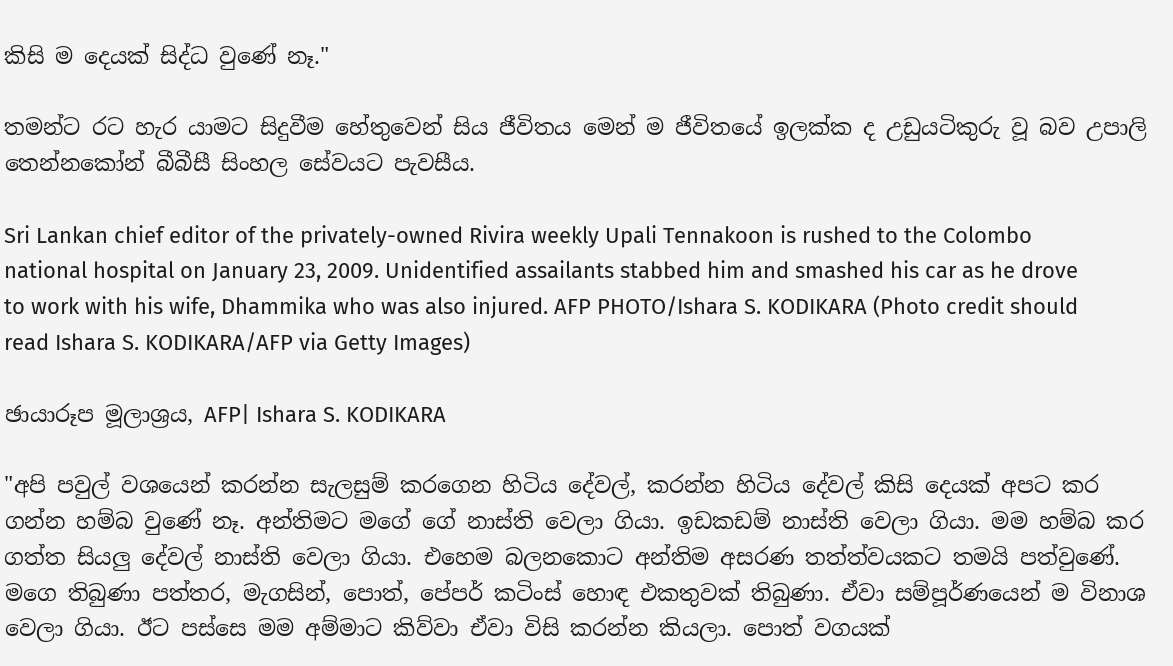කිසි ම දෙයක් සිද්ධ වුණේ නෑ."

තමන්ට රට හැර යාමට සිදුවීම හේතුවෙන් සිය ජීවිතය මෙන් ම ජීවිතයේ ඉලක්ක ද උඩුයටිකුරු වූ බව උපාලි තෙන්නකෝන් බීබීසී සිංහල සේවයට පැවසීය.

Sri Lankan chief editor of the privately-owned Rivira weekly Upali Tennakoon is rushed to the Colombo national hospital on January 23, 2009. Unidentified assailants stabbed him and smashed his car as he drove to work with his wife, Dhammika who was also injured. AFP PHOTO/Ishara S. KODIKARA (Photo credit should read Ishara S. KODIKARA/AFP via Getty Images)

ඡායාරූප මූලාශ්‍රය, AFP| Ishara S. KODIKARA

"අපි පවුල් වශයෙන් කරන්න සැලසුම් කරගෙන හිටිය දේවල්, කරන්න හිටිය දේවල් කිසි දෙයක් අපට කර ගන්න හම්බ වුණේ නෑ. අන්තිමට මගේ ගේ නාස්ති වෙලා ගියා. ඉඩකඩම් නාස්ති වෙලා ගියා. මම හම්බ කර ගත්ත සියලු දේවල් නාස්ති වෙලා ගියා. එහෙම බලනකොට අන්තිම අසරණ තත්ත්වයකට තමයි පත්වුණේ. මගෙ තිබුණා පත්තර, මැගසින්, පොත්, පේපර් කටිංස් හොඳ එකතුවක් තිබුණා. ඒවා සම්පූර්ණයෙන් ම විනාශ වෙලා ගියා. ඊට පස්සෙ මම අම්මාට කිව්වා ඒවා විසි කරන්න කියලා. පොත් වගයක්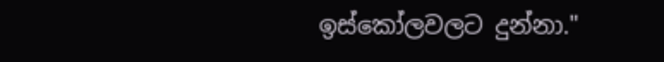ඉස්කෝලවලට දුන්නා."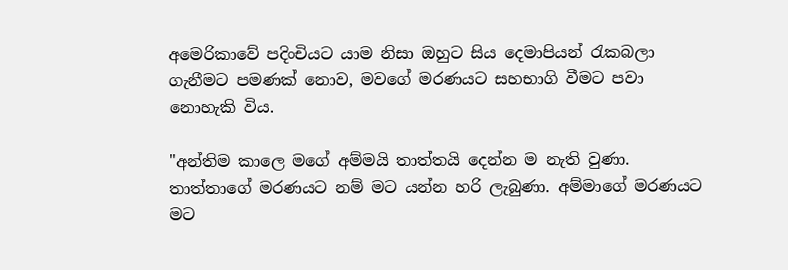අමෙරිකාවේ පදිංචියට යාම නිසා ඔහුට සිය දෙමාපියන් රැකබලා ගැනීමට පමණක් නොව, මවගේ මරණයට සහභාගි වීමට පවා නොහැකි විය.

"අන්තිම කාලෙ මගේ අම්මයි තාත්තයි දෙන්න ම නැති වුණා. තාත්තාගේ මරණයට නම් මට යන්න හරි ලැබුණා. අම්මාගේ මරණයට මට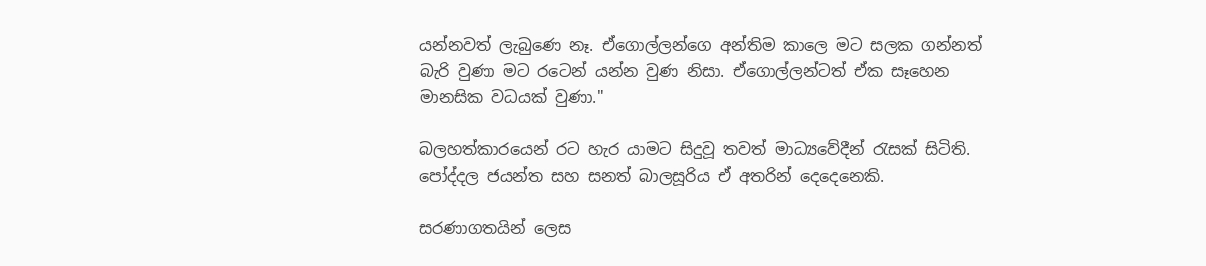යන්නවත් ලැබුණෙ නෑ. ඒගොල්ලන්ගෙ අන්තිම කාලෙ මට සලක ගන්නත් බැරි වුණා මට රටෙන් යන්න වුණ නිසා. ඒගොල්ලන්ටත් ඒක සෑහෙන මානසික වධයක් වුණා."

බලහත්කාරයෙන් රට හැර යාමට සිදුවූ තවත් මාධ්‍යවේදීන් රැසක් සිටිති. පෝද්දල ජයන්ත සහ සනත් බාලසූරිය ඒ අතරින් දෙදෙනෙකි.

සරණාගතයින් ලෙස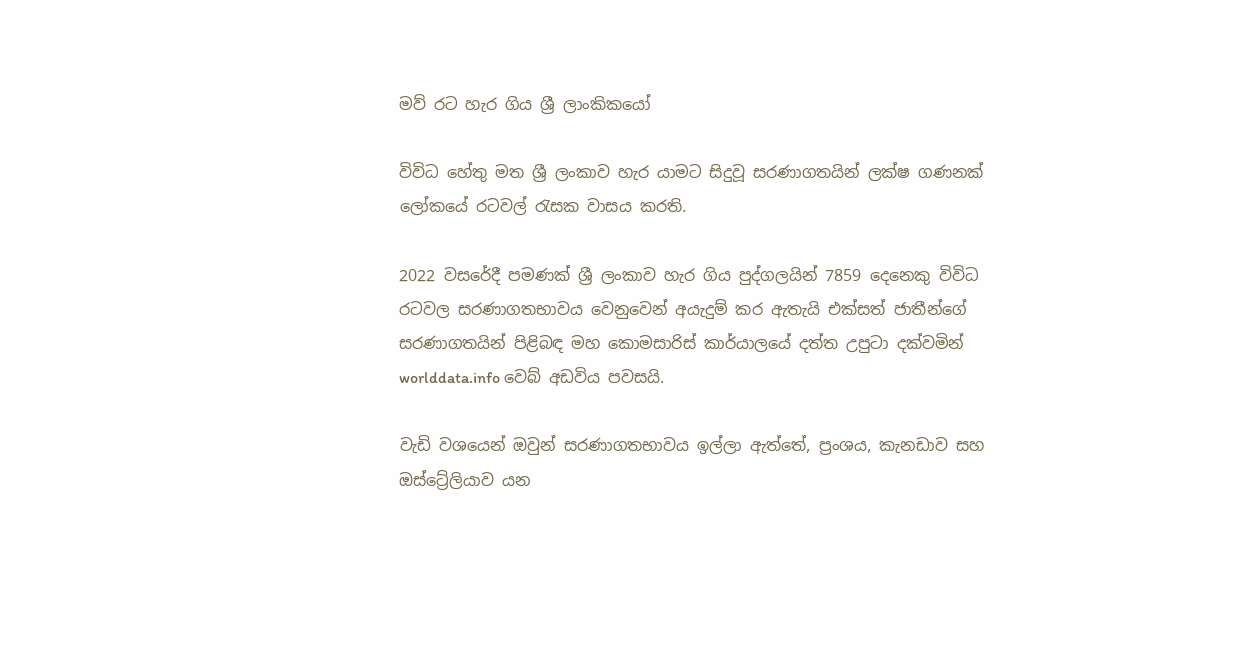මව් රට හැර ගිය ශ්‍රී ලාංකිකයෝ

විවිධ හේතු මත ශ්‍රී ලංකාව හැර යාමට සිදුවූ සරණාගතයින් ලක්ෂ ගණනක් ලෝකයේ රටවල් රැසක වාසය කරති.

2022 වසරේදී පමණක් ශ්‍රී ලංකාව හැර ගිය පුද්ගලයින් 7859 දෙනෙකු විවිධ රටවල සරණාගතභාවය වෙනුවෙන් අයැදුම් කර ඇතැයි එක්සත් ජාතීන්ගේ සරණාගතයින් පිළිබඳ මහ කොමසාරිස් කාර්යාලයේ දත්ත උපුටා දක්වමින් worlddata.info වෙබ් අඩවිය පවසයි.

වැඩි වශයෙන් ඔවුන් සරණාගතභාවය ඉල්ලා ඇත්තේ, ප්‍රංශය, කැනඩාව සහ ඔස්ට්‍රේලියාව යන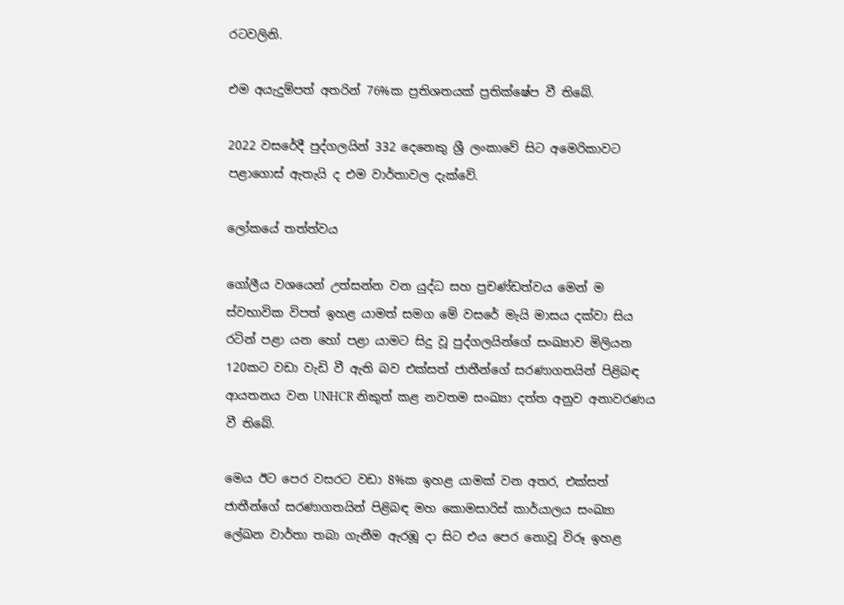රටවලිනි.

එම අයැදුම්පත් අතරින් 76%ක ප්‍රතිශතයක් ප්‍රතික්ෂේප වී තිබේ.

2022 වසරේදී පුද්ගලයින් 332 දෙනෙකු ශ්‍රී ලංකාවේ සිට අමෙරිකාවට පළාගොස් ඇතැයි ද එම වාර්තාවල දැක්වේ.

ලෝකයේ තත්ත්වය

ගෝලීය වශයෙන් උත්සන්න වන යුද්ධ සහ ප්‍රචණ්ඩත්වය මෙන් ම ස්වභාවික විපත් ඉහළ යාමත් සමග මේ වසරේ මැයි මාසය දක්වා සිය රටින් පළා යන හෝ පළා යාමට සිදු වූ පුද්ගලයින්ගේ සංඛ්‍යාව මිලියන 120කට වඩා වැඩි වී ඇති බව එක්සත් ජාතීන්ගේ සරණාගතයින් පිළිබඳ ආයතනය වන UNHCR නිකුත් කළ නවතම සංඛ්‍යා දත්ත අනුව අනාවරණය වී තිබේ.

මෙය ඊට පෙර වසරට වඩා 8%ක ඉහළ යාමක් වන අතර, එක්සත් ජාතීන්ගේ සරණාගතයින් පිළිබඳ මහ කොමසාරිස් කාර්යාලය සංඛ්‍යා ලේඛන වාර්තා තබා ගැනීම ඇරඹූ දා සිට එය පෙර නොවූ විරූ ඉහළ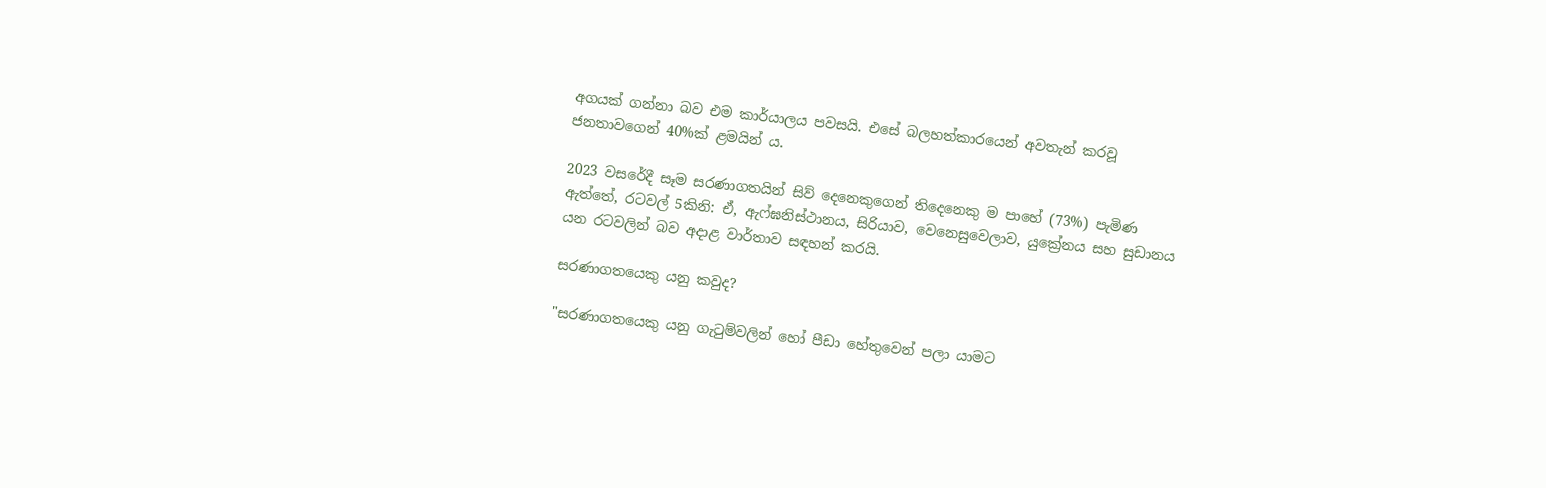අගයක් ගන්නා බව එම කාර්යාලය පවසයි. එසේ බලහත්කාරයෙන් අවතැන් කරවූ ජනතාවගෙන් 40%ක් ළමයින් ය.

2023 වසරේදී සෑම සරණාගතයින් සිව් දෙනෙකුගෙන් තිදෙනෙකු ම පාහේ (73%) පැමිණ ඇත්තේ, රටවල් 5කිනි: ඒ, ඇෆ්ඝනිස්ථානය, සිරියාව, වෙනෙසුවෙලාව, යුක්‍රේනය සහ සුඩානය යන රටවලින් බව අදාළ වාර්තාව සඳහන් කරයි.

සරණාගතයෙකු යනු කවුද?

"සරණාගතයෙකු යනු ගැටුම්වලින් හෝ පීඩා හේතුවෙන් පලා යාමට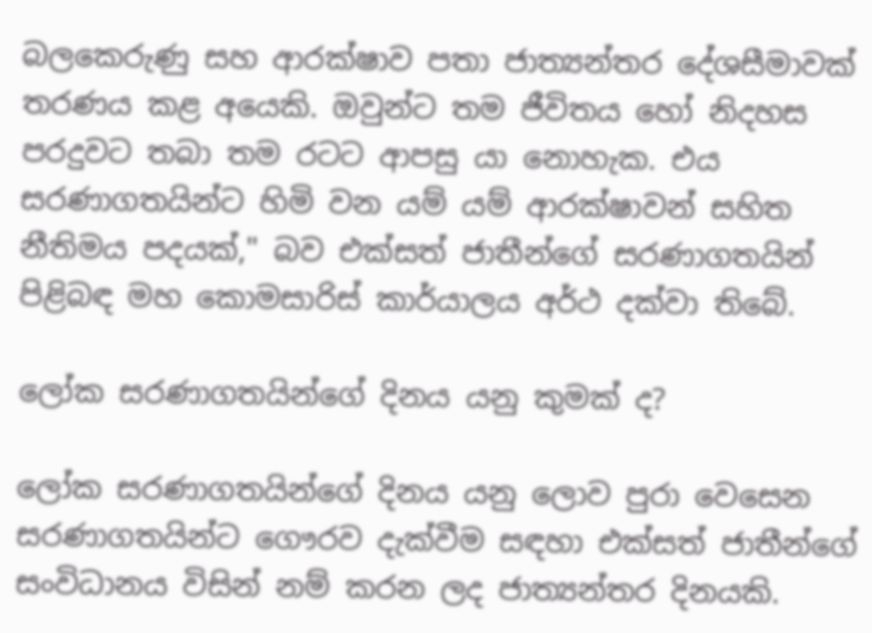බලකෙරුණු සහ ආරක්ෂාව පතා ජාත්‍යන්තර දේශසීමාවක් තරණය කළ අයෙකි. ඔවුන්ට තම ජීවිතය හෝ නිදහස පරදුවට තබා තම රටට ආපසු යා නොහැක. එය සරණාගතයින්ට හිමි වන යම් යම් ආරක්ෂාවන් සහිත නීතිමය පදයක්," බව එක්සත් ජාතීන්ගේ සරණාගතයින් පිළිබඳ මහ කොමසාරිස් කාර්යාලය අර්ථ දක්වා තිබේ.

ලෝක සරණාගතයින්ගේ දිනය යනු කුමක් ද?

ලෝක සරණාගතයින්ගේ දිනය යනු ලොව පුරා වෙසෙන සරණාගතයින්ට ගෞරව දැක්වීම සඳහා එක්සත් ජාතීන්ගේ සංවිධානය විසින් නම් කරන ලද ජාත්‍යන්තර දිනයකි.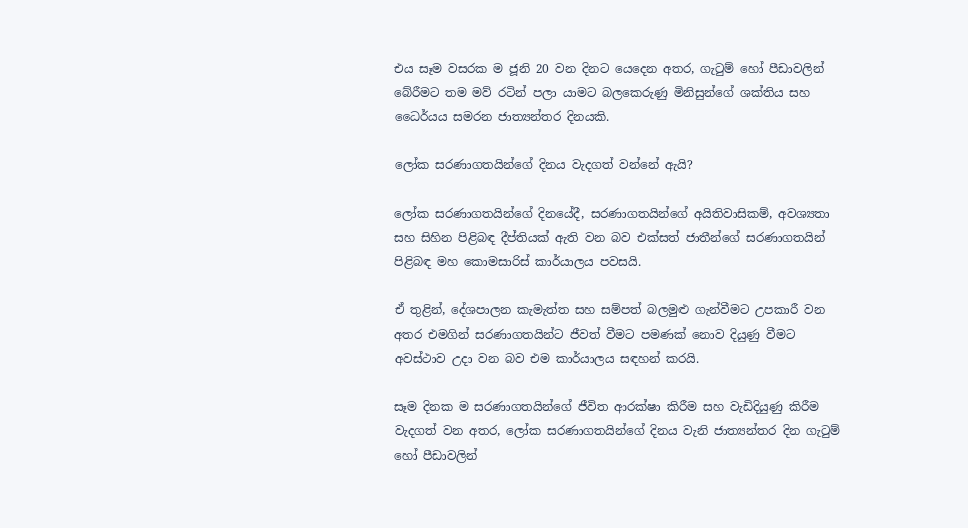එය සෑම වසරක ම ජූනි 20 වන දිනට යෙදෙන අතර, ගැටුම් හෝ පීඩාවලින් බේරීමට තම මව් රටින් පලා යාමට බලකෙරුණු මිනිසුන්ගේ ශක්තිය සහ ධෛර්යය සමරන ජාත්‍යන්තර දිනයකි.

ලෝක සරණාගතයින්ගේ දිනය වැදගත් වන්නේ ඇයි?

ලෝක සරණාගතයින්ගේ දිනයේදී, සරණාගතයින්ගේ අයිතිවාසිකම්, අවශ්‍යතා සහ සිහින පිළිබඳ දීප්තියක් ඇති වන බව එක්සත් ජාතීන්ගේ සරණාගතයින් පිළිබඳ මහ කොමසාරිස් කාර්යාලය පවසයි.

ඒ තුළින්, දේශපාලන කැමැත්ත සහ සම්පත් බලමුළු ගැන්වීමට උපකාරී වන අතර එමගින් සරණාගතයින්ට ජීවත් වීමට පමණක් නොව දියුණු වීමට අවස්ථාව උදා වන බව එම කාර්යාලය සඳහන් කරයි.

සෑම දිනක ම සරණාගතයින්ගේ ජීවිත ආරක්ෂා කිරීම සහ වැඩිදියුණු කිරීම වැදගත් වන අතර, ලෝක සරණාගතයින්ගේ දිනය වැනි ජාත්‍යන්තර දින ගැටුම් හෝ පීඩාවලින්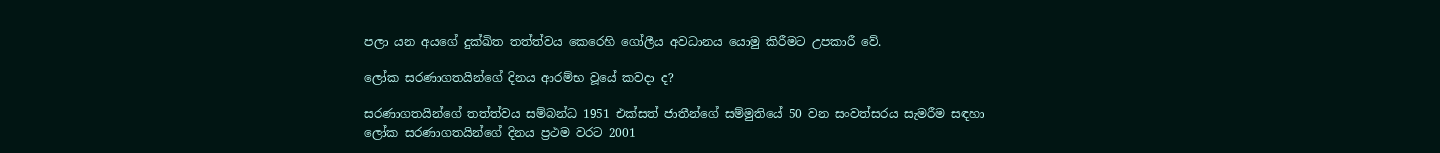පලා යන අයගේ දුක්ඛිත තත්ත්වය කෙරෙහි ගෝලීය අවධානය යොමු කිරීමට උපකාරී වේ.

ලෝක සරණාගතයින්ගේ දිනය ආරම්භ වූයේ කවදා ද?

සරණාගතයින්ගේ තත්ත්වය සම්බන්ධ 1951 එක්සත් ජාතීන්ගේ සම්මුතියේ 50 වන සංවත්සරය සැමරීම සඳහා ලෝක සරණාගතයින්ගේ දිනය ප්‍රථම වරට 2001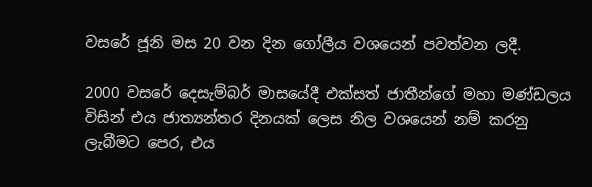වසරේ ජූනි මස 20 වන දින ගෝලීය වශයෙන් පවත්වන ලදී.

2000 වසරේ දෙසැම්බර් මාසයේදී එක්සත් ජාතීන්ගේ මහා මණ්ඩලය විසින් එය ජාත්‍යන්තර දිනයක් ලෙස නිල වශයෙන් නම් කරනු ලැබීමට පෙර, එය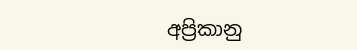අප්‍රිකානු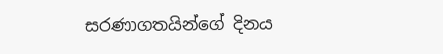සරණාගතයින්ගේ දිනය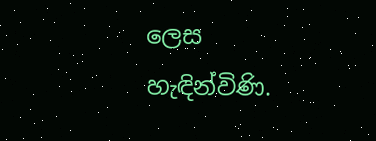ලෙස හැඳින්විණි.